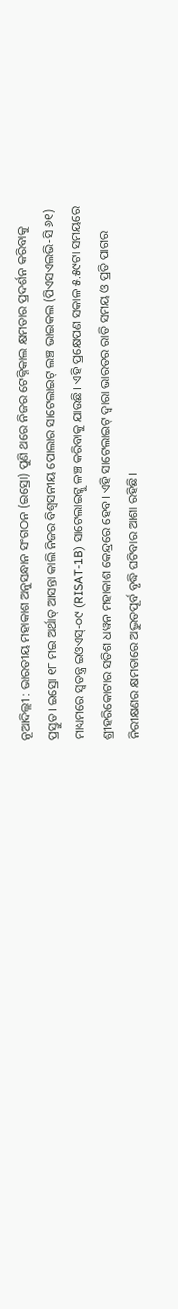ନୂଆଦିଲ୍ଲୀ : ଭାରତୀୟ ମହାକାଶ ଅନୁସନ୍ଧାନ ସଂଗଠନ (ଇସ୍ରୋ) ପୁଣି ଥରେ ନିଜର ଟେକ୍ନିକାଲ କ୍ଷମତାର ପ୍ରଦର୍ଶନ କରିବାକୁ ପ୍ରସ୍ତୁତ। ଇସ୍ରୋ ୧୮ ମଇ ଅର୍ଥାତ୍ ଆସନ୍ତା କାଲି ନିଜର ବିଶ୍ୱସନୀୟ ପୋଲାର ସାଟେଲାଇଟ୍ ଲଞ୍ଚ ଭାଇକଲ (ପିଏସଏଲଭି-ସି ୬୧) ମାଧ୍ୟମରେ ସ୍ୱତନ୍ତ୍ର ଇଓଏସ୍-୦୯ (RISAT-1B) ସାଟେଲାଇଟ୍କୁ ଳଞ୍ଚ କରିବାକୁ ଯାଉଛି। ଏହି ପ୍ରକ୍ଷେପଣ ସକାଳ ୫.୫୯ଟା ସମୟରେ ଶ୍ରୀହରିକୋଟାର ସତିଶ ଧୱନ ମହାକାଶ କେନ୍ଦ୍ରରେ ହେବ। ଏହି ସାଟେଲାଇଟ୍ ଦ୍ୱାରା ଭାରତର ରାତି ସମୟ ଓ ପ୍ରତି ପାଗର ନିରୀକ୍ଷଣର କ୍ଷମତାରେ ଅଦ୍ଭୁତପୂର୍ବ ବୃଦ୍ଧି ଘଟିବାର ଆଶା ରହିଛି।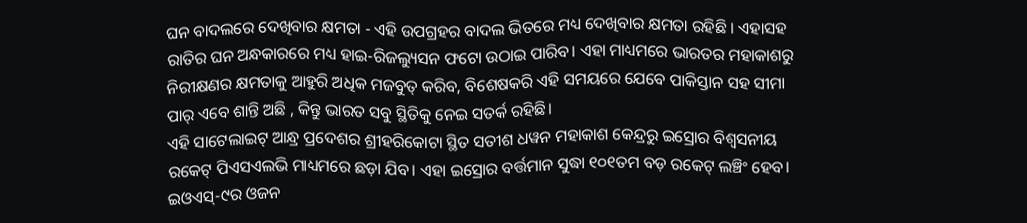ଘନ ବାଦଲରେ ଦେଖିବାର କ୍ଷମତା - ଏହି ଉପଗ୍ରହର ବାଦଲ ଭିତରେ ମଧ୍ୟ ଦେଖିବାର କ୍ଷମତା ରହିଛି । ଏହାସହ ରାତିର ଘନ ଅନ୍ଧକାରରେ ମଧ୍ୟ ହାଇ-ରିଜଲ୍ୟୁସନ ଫଟୋ ଉଠାଇ ପାରିବ। ଏହା ମାଧ୍ୟମରେ ଭାରତର ମହାକାଶରୁ ନିରୀକ୍ଷଣର କ୍ଷମତାକୁ ଆହୁରି ଅଧିକ ମଜବୁତ୍ କରିବ, ବିଶେଷକରି ଏହି ସମୟରେ ଯେବେ ପାକିସ୍ତାନ ସହ ସୀମା ପାର୍ ଏବେ ଶାନ୍ତି ଅଛି , କିନ୍ତୁ ଭାରତ ସବୁ ସ୍ଥିତିକୁ ନେଇ ସତର୍କ ରହିଛି।
ଏହି ସାଟେଲାଇଟ୍ ଆନ୍ଧ୍ର ପ୍ରଦେଶର ଶ୍ରୀହରିକୋଟା ସ୍ଥିତ ସତୀଶ ଧୱନ ମହାକାଶ କେନ୍ଦ୍ରରୁ ଇସ୍ରୋର ବିଶ୍ୱସନୀୟ ରକେଟ୍ ପିଏସଏଲଭି ମାଧ୍ୟମରେ ଛଡ଼ା ଯିବ। ଏହା ଇସ୍ରୋର ବର୍ତ୍ତମାନ ସୁଦ୍ଧା ୧୦୧ତମ ବଡ଼ ରକେଟ୍ ଲଞ୍ଚିଂ ହେବ। ଇଓଏସ୍-୯ର ଓଜନ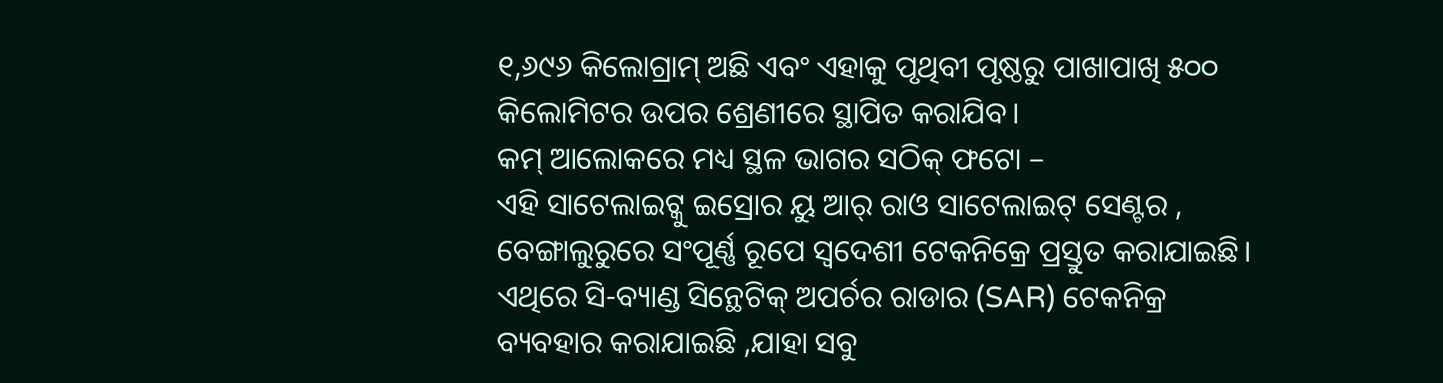୧,୬୯୬ କିଲୋଗ୍ରାମ୍ ଅଛି ଏବଂ ଏହାକୁ ପୃଥିବୀ ପୃଷ୍ଠରୁ ପାଖାପାଖି ୫୦୦ କିଲୋମିଟର ଉପର ଶ୍ରେଣୀରେ ସ୍ଥାପିତ କରାଯିବ।
କମ୍ ଆଲୋକରେ ମଧ୍ୟ ସ୍ଥଳ ଭାଗର ସଠିକ୍ ଫଟୋ –
ଏହି ସାଟେଲାଇଟ୍କୁ ଇସ୍ରୋର ୟୁ ଆର୍ ରାଓ ସାଟେଲାଇଟ୍ ସେଣ୍ଟର , ବେଙ୍ଗାଲୁରୁରେ ସଂପୂର୍ଣ୍ଣ ରୂପେ ସ୍ୱଦେଶୀ ଟେକନିକ୍ରେ ପ୍ରସ୍ତୁତ କରାଯାଇଛି। ଏଥିରେ ସି-ବ୍ୟାଣ୍ଡ ସିନ୍ଥେଟିକ୍ ଅପର୍ଚର ରାଡାର (SAR) ଟେକନିକ୍ର ବ୍ୟବହାର କରାଯାଇଛି ,ଯାହା ସବୁ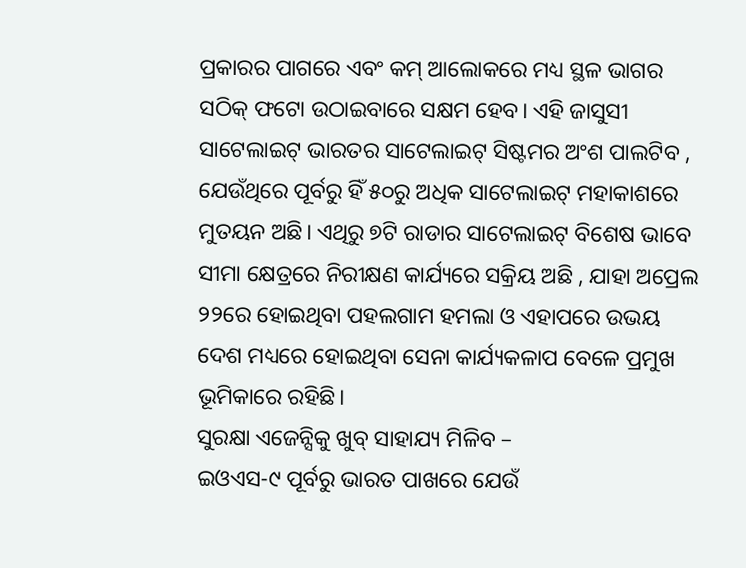ପ୍ରକାରର ପାଗରେ ଏବଂ କମ୍ ଆଲୋକରେ ମଧ୍ୟ ସ୍ଥଳ ଭାଗର ସଠିକ୍ ଫଟୋ ଉଠାଇବାରେ ସକ୍ଷମ ହେବ। ଏହି ଜାସୁସୀ ସାଟେଲାଇଟ୍ ଭାରତର ସାଟେଲାଇଟ୍ ସିଷ୍ଟମର ଅଂଶ ପାଲଟିବ , ଯେଉଁଥିରେ ପୂର୍ବରୁ ହିଁ ୫୦ରୁ ଅଧିକ ସାଟେଲାଇଟ୍ ମହାକାଶରେ ମୁତୟନ ଅଛି। ଏଥିରୁ ୭ଟି ରାଡାର ସାଟେଲାଇଟ୍ ବିଶେଷ ଭାବେ ସୀମା କ୍ଷେତ୍ରରେ ନିରୀକ୍ଷଣ କାର୍ଯ୍ୟରେ ସକ୍ରିୟ ଅଛି , ଯାହା ଅପ୍ରେଲ ୨୨ରେ ହୋଇଥିବା ପହଲଗାମ ହମଲା ଓ ଏହାପରେ ଉଭୟ ଦେଶ ମଧ୍ୟରେ ହୋଇଥିବା ସେନା କାର୍ଯ୍ୟକଳାପ ବେଳେ ପ୍ରମୁଖ ଭୂମିକାରେ ରହିଛି।
ସୁରକ୍ଷା ଏଜେନ୍ସିକୁ ଖୁବ୍ ସାହାଯ୍ୟ ମିଳିବ –
ଇଓଏସ-୯ ପୂର୍ବରୁ ଭାରତ ପାଖରେ ଯେଉଁ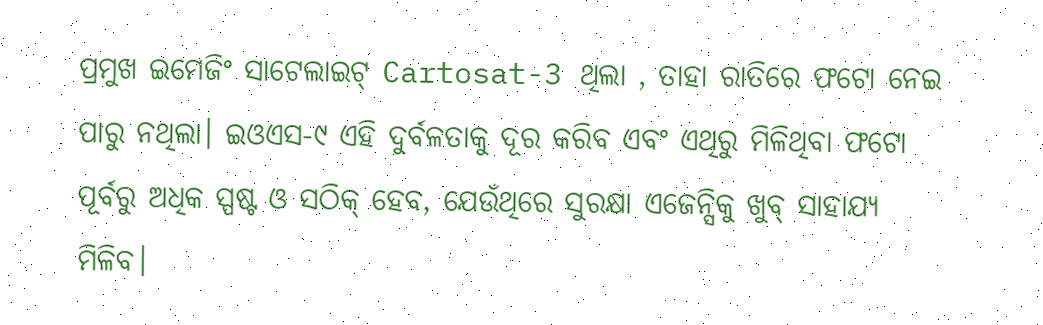ପ୍ରମୁଖ ଇମେଜିଂ ସାଟେଲାଇଟ୍ Cartosat-3 ଥିଲା , ତାହା ରାତିରେ ଫଟୋ ନେଇ ପାରୁ ନଥିଲା। ଇଓଏସ-୯ ଏହି ଦୁର୍ବଳତାକୁ ଦୂର କରିବ ଏବଂ ଏଥିରୁ ମିଳିଥିବା ଫଟୋ ପୂର୍ବରୁ ଅଧିକ ସ୍ପଷ୍ଟ ଓ ସଠିକ୍ ହେବ, ଯେଉଁଥିରେ ସୁରକ୍ଷା ଏଜେନ୍ସିକୁ ଖୁବ୍ ସାହାଯ୍ୟ ମିଳିବ।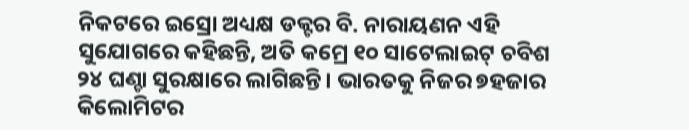ନିକଟରେ ଇସ୍ରୋ ଅଧ୍ୟକ୍ଷ ଡକ୍ଟର ବି. ନାରାୟଣନ ଏହି ସୁଯୋଗରେ କହିଛନ୍ତି, ଅତି କମ୍ରେ ୧୦ ସାଟେଲାଇଟ୍ ଚବିଶ ୨୪ ଘଣ୍ଚା ସୁରକ୍ଷାରେ ଲାଗିଛନ୍ତି। ଭାରତକୁ ନିଜର ୭ହଜାର କିଲୋମିଟର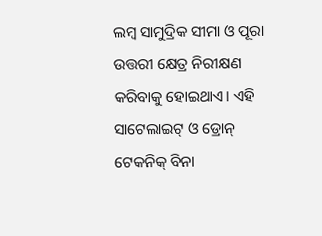ଲମ୍ୱ ସାମୁଦ୍ରିକ ସୀମା ଓ ପୂରା ଉତ୍ତରୀ କ୍ଷେତ୍ର ନିରୀକ୍ଷଣ କରିବାକୁ ହୋଇଥାଏ। ଏହି ସାଟେଲାଇଟ୍ ଓ ଡ୍ରୋନ୍ ଟେକନିକ୍ ବିନା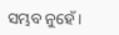ସମ୍ଭବ ନୁହେଁ।